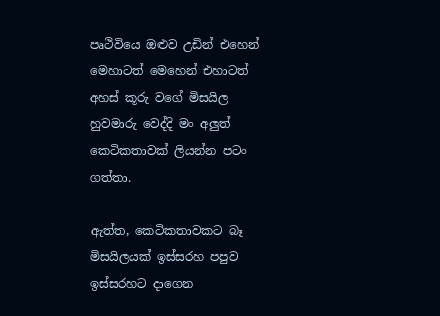පෘථිවියෙ ඔළුව උඩින් එහෙන් මෙහාටත් මෙහෙන් එහාටත් අහස් කූරු වගේ මිසයිල හුවමාරු වෙද්දි මං අලුත් කෙටිකතාවක් ලියන්න පටං ගත්තා.

ඇත්ත, කෙටිකතාවකට බෑ මිසයිලයක් ඉස්සරහ පපුව ඉස්සරහට දාගෙන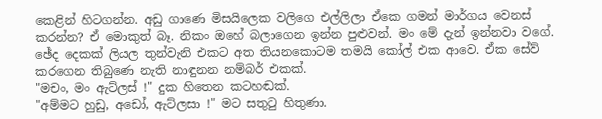කෙළින් හිටගන්න. අඩු ගාණෙ මිසයිලෙක වලිගෙ එල්ලිලා ඒකෙ ගමන් මාර්ගය වෙනස් කරන්න? ඒ මොකුත් බෑ. නිකං ඔහේ බලාගෙන ඉන්න පුළුවන්. මං මේ දැන් ඉන්නවා වගේ.
ඡේද දෙකක් ලියල තුන්වැනි එකට අත තියනකොටම තමයි කෝල් එක ආවෙ. ඒක සේව් කරගෙන තිබුණෙ නැති නාඳුනන නම්බර් එකක්.
"මචං, මං ඇට්ලස් !" දුක හිතෙන කටහඬක්.
"අම්මට හුඩු, අඩෝ, ඇට්ලසා !" මට සතුටු හිතුණා.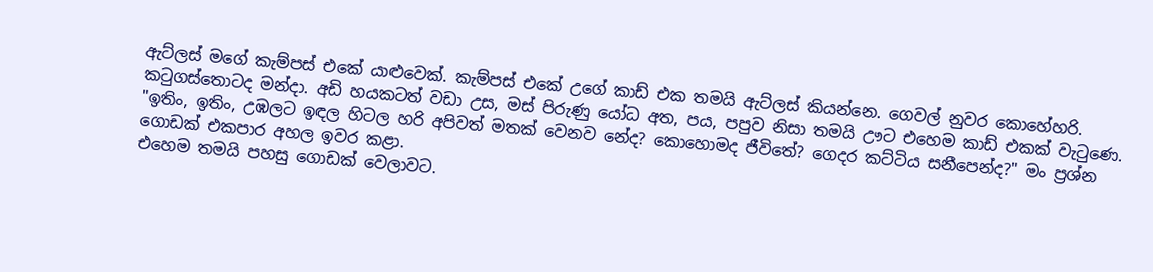ඇට්ලස් මගේ කැම්පස් එකේ යාළුවෙක්. කැම්පස් එකේ උගේ කාඩ් එක තමයි ඇට්ලස් කියන්නෙ. ගෙවල් නුවර කොහේහරි. කටුගස්තොටද මන්දා. අඩි හයකටත් වඩා උස, මස් පිරුණු යෝධ අත, පය, පපුව නිසා තමයි ඌට එහෙම කාඩ් එකක් වැටුණෙ.
"ඉතිං, ඉතිං, උඹලට ඉඳල හිටල හරි අපිවත් මතක් වෙනව නේද? කොහොමද ජීවිතේ? ගෙදර කට්ටිය සනීපෙන්ද?" මං ප්‍රශ්න ගොඩක් එකපාර අහල ඉවර කළා.
එහෙම තමයි පහසු ගොඩක් වෙලාවට.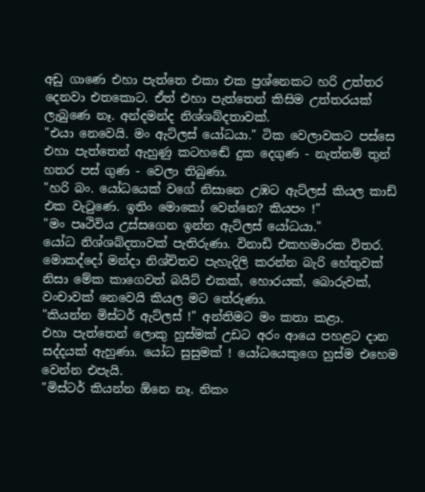අඩු ගාණෙ එහා පැත්තෙ එකා එක ප්‍රශ්නෙකට හරි උත්තර දෙනවා එතකොට. ඒත් එහා පැත්තෙන් කිසිම උත්තරයක් ලැබුණෙ නෑ. අන්දමන්ද නිශ්ශබ්දතාවක්.
"එයා නෙවෙයි. මං ඇට්ලස් යෝධයා." ටික වෙලාවකට පස්සෙ එහා පැත්තෙන් ඇහුණු කටහඬේ දුක දෙගුණ - නැත්නම් තුන් හතර පස් ගුණ - වෙලා තිබුණා.
"හරි බං. යෝධයෙක් වගේ නිසානෙ උඹට ඇට්ලස් කියල කාඩ් එක වැටුණෙ. ඉතිං මොකෝ වෙන්නෙ? කියපං !"
"මං පෘථිවිය උස්සගෙන ඉන්න ඇට්ලස් යෝධයා."
යෝධ නිශ්ශබ්දතාවක් පැතිරුණා. විනාඩි එකහමාරක විතර. මොකද්දෝ මන්දා නිශ්චිතව පැහැදිලි කරන්න බැරි හේතුවක් නිසා මේක කාගෙවත් බයිට් එකක්, හොරයක්, බොරුවක්, වංචාවක් නෙවෙයි කියල මට තේරුණා.
"කියන්න මිස්ටර් ඇට්ලස් !" අන්තිමට මං කතා කළා.
එහා පැත්තෙන් ලොකු හුස්මක් උඩට අරං ආයෙ පහළට දාන සද්දයක් ඇහුණා. යෝධ සුසුමක් ! යෝධයෙකුගෙ හුස්ම එහෙම වෙන්න එපැයි.
"මිස්ටර් කියන්න ඕනෙ නෑ. නිකං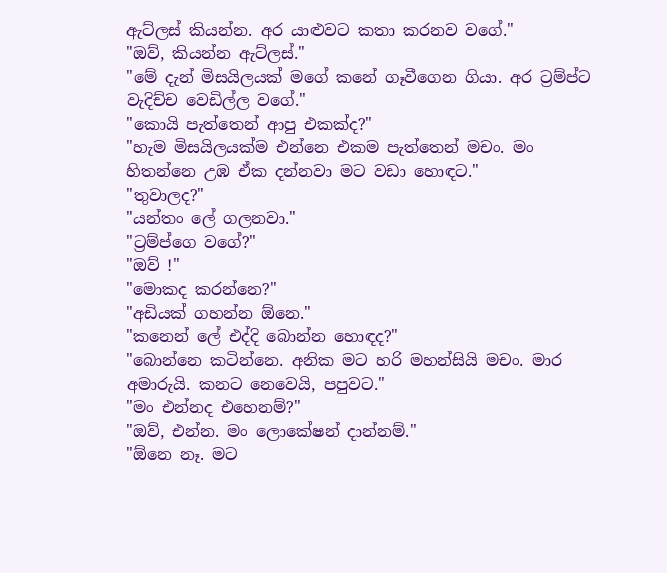ඇට්ලස් කියන්න. අර යාළුවට කතා කරනව වගේ."
"ඔව්, කියන්න ඇට්ලස්."
"මේ දැන් මිසයිලයක් මගේ කනේ ගෑවීගෙන ගියා. අර ට්‍රම්ප්ට වැදිච්ච වෙඩිල්ල වගේ."
"කොයි පැත්තෙන් ආපු එකක්ද?"
"හැම මිසයිලයක්ම එන්නෙ එකම පැත්තෙන් මචං. මං හිතන්නෙ උඹ ඒක දන්නවා මට වඩා හොඳට."
"තුවාලද?"
"යන්තං ලේ ගලනවා."
"ට්‍රම්ප්ගෙ වගේ?"
"ඔව් !"
"මොකද කරන්නෙ?"
"අඩියක් ගහන්න ඕනෙ."
"කනෙන් ලේ එද්දි බොන්න හොඳද?"
"බොන්නෙ කටින්නෙ. අනික මට හරි මහන්සියි මචං. මාර අමාරුයි. කනට නෙවෙයි, පපුවට."
"මං එන්නද එහෙනම්?"
"ඔව්, එන්න. මං ලොකේෂන් දාන්නම්."
"ඕනෙ නෑ. මට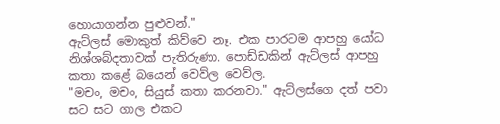හොයාගන්න පුළුවන්."
ඇට්ලස් මොකුත් කිව්වෙ නෑ. එක පාරටම ආපහු යෝධ නිශ්ශබ්දතාවක් පැතිරුණා. පොඩ්ඩකින් ඇට්ලස් ආපහු කතා කළේ බයෙන් වෙව්ල වෙව්ල.
"මචං, මචං, සියුස් කතා කරනවා." ඇට්ලස්ගෙ දත් පවා සට සට ගාල එකට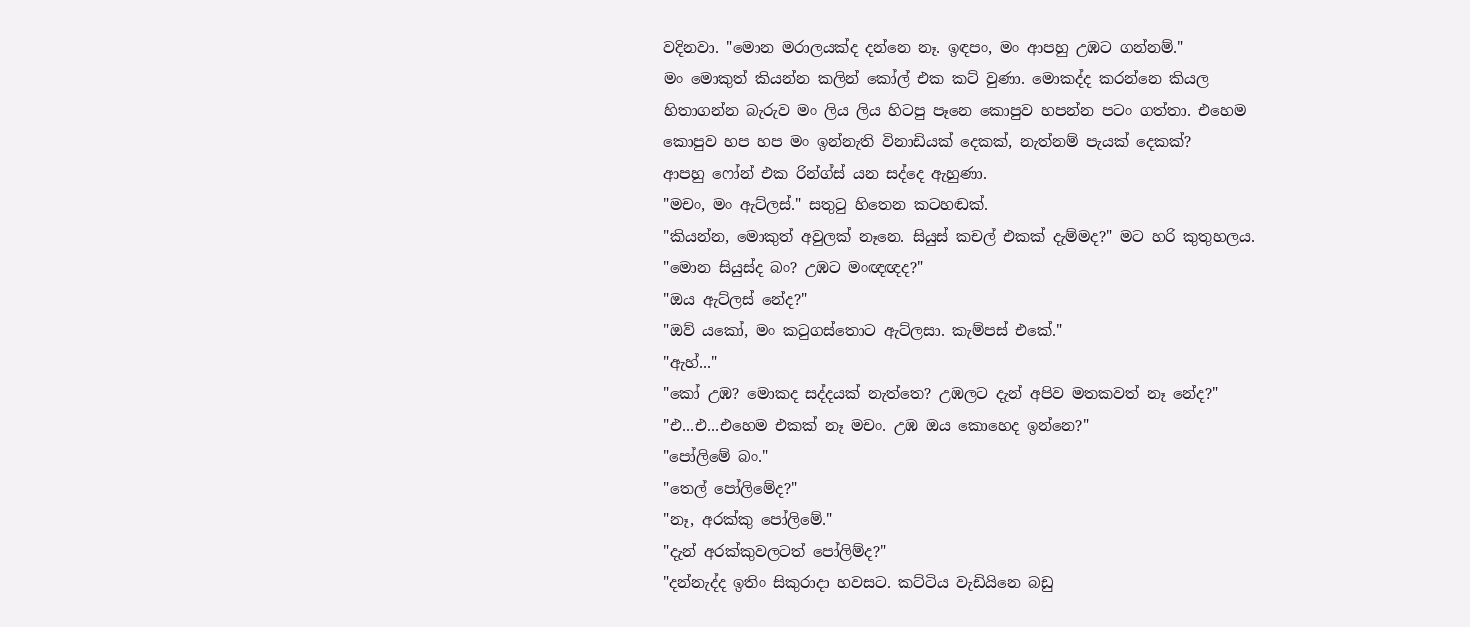වදිනවා. "මොන මරාලයක්ද දන්නෙ නෑ. ඉඳපං, මං ආපහු උඹට ගන්නම්."
මං මොකුත් කියන්න කලින් කෝල් එක කට් වුණා. මොකද්ද කරන්නෙ කියල හිතාගන්න බැරුව මං ලිය ලිය හිටපු පෑනෙ කොපුව හපන්න පටං ගත්තා. එහෙම කොපුව හප හප මං ඉන්නැති විනාඩියක් දෙකක්, නැත්නම් පැයක් දෙකක්?
ආපහු ෆෝන් එක රින්ග්ස් යන සද්දෙ ඇහුණා.
"මචං, මං ඇට්ලස්." සතුටු හිතෙන කටහඬක්.
"කියන්න, මොකුත් අවුලක් නෑනෙ. සියුස් කචල් එකක් දැම්මද?" මට හරි කුතුහලය.
"මොන සියුස්ද බං? උඹට මංඥඥද?"
"ඔය ඇට්ලස් නේද?"
"ඔව් යකෝ, මං කටුගස්තොට ඇට්ලසා. කැම්පස් එකේ."
"ඇහ්..."
"කෝ උඹ? මොකද සද්දයක් නැත්තෙ? උඹලට දැන් අපිව මතකවත් නෑ නේද?"
"එ...එ...එහෙම එකක් නෑ මචං. උඹ ඔය කොහෙද ඉන්නෙ?"
"පෝලිමේ බං."
"තෙල් පෝලිමේද?"
"නෑ, අරක්කු පෝලිමේ."
"දැන් අරක්කුවලටත් පෝලිම්ද?"
"දන්නැද්ද ඉතිං සිකුරාදා හවසට. කට්ටිය වැඩියිනෙ බඩු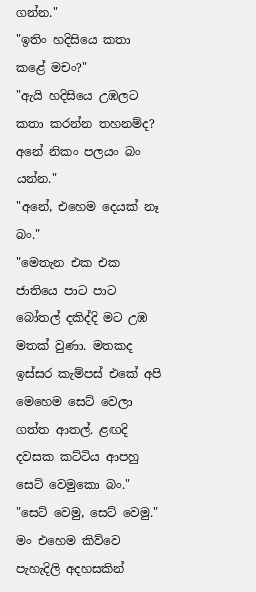ගන්න."
"ඉතිං හදිසියෙ කතා කළේ මචං?"
"ඇයි හදිසියෙ උඹලට කතා කරන්න තහනම්ද? අනේ නිකං පලයං බං යන්න."
"අනේ, එහෙම දෙයක් නෑ බං."
"මෙතැන එක එක ජාතියෙ පාට පාට බෝතල් දකිද්දි මට උඹ මතක් වුණා. මතකද ඉස්සර කැම්පස් එකේ අපි මෙහෙම සෙට් වෙලා ගත්ත ආතල්. ළඟදි දවසක කට්ටිය ආපහු සෙට් වෙමුකො බං."
"සෙට් වෙමු, සෙට් වෙමු."
මං එහෙම කිව්වෙ පැහැදිලි අදහසකින්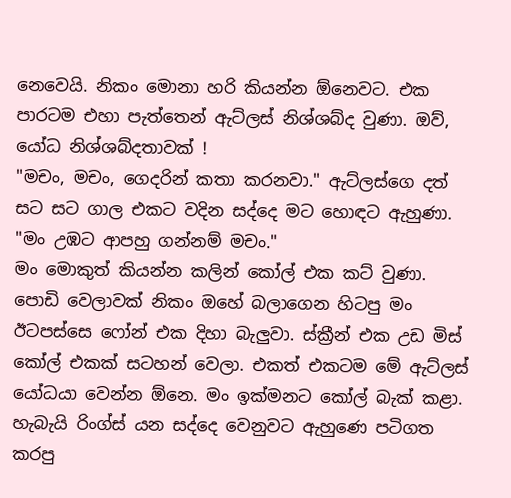නෙවෙයි. නිකං මොනා හරි කියන්න ඕනෙවට. එක පාරටම එහා පැත්තෙන් ඇට්ලස් නිශ්ශබ්ද වුණා. ඔව්, යෝධ නිශ්ශබ්දතාවක් !
"මචං, මචං, ගෙදරින් කතා කරනවා." ඇට්ලස්ගෙ දත් සට සට ගාල එකට වදින සද්දෙ මට හොඳට ඇහුණා. "මං උඹට ආපහු ගන්නම් මචං."
මං මොකුත් කියන්න කලින් කෝල් එක කට් වුණා. පොඩි වෙලාවක් නිකං ඔහේ බලාගෙන හිටපු මං ඊටපස්සෙ ෆෝන් එක දිහා බැලුවා. ස්ක්‍රීන් එක උඩ මිස් කෝල් එකක් සටහන් වෙලා. එකත් එකටම මේ ඇට්ලස් යෝධයා වෙන්න ඕනෙ. මං ඉක්මනට කෝල් බැක් කළා. හැබැයි රිංග්ස් යන සද්දෙ වෙනුවට ඇහුණෙ පටිගත කරපු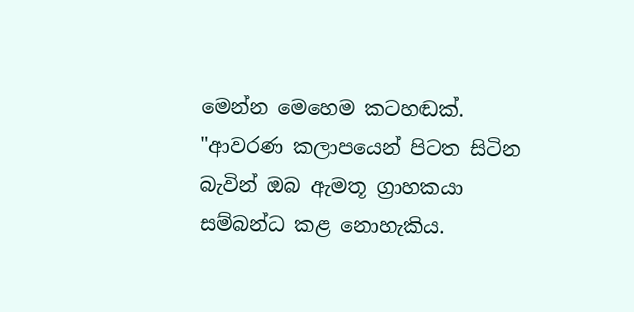මෙන්න මෙහෙම කටහඬක්.
"ආවරණ කලාපයෙන් පිටත සිටින බැවින් ඔබ ඇමතූ ග්‍රාහකයා සම්බන්ධ කළ නොහැකිය.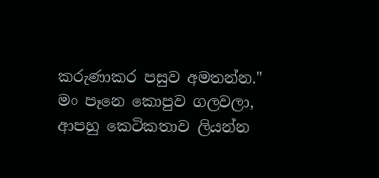කරුණාකර පසුව අමතන්න."
මං පෑනෙ කොපුව ගලවලා, ආපහු කෙටිකතාව ලියන්න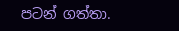පටන් ගත්තා.